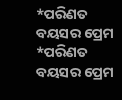*ପରିଣତ ବୟସର ପ୍ରେମ
*ପରିଣତ ବୟସର ପ୍ରେମ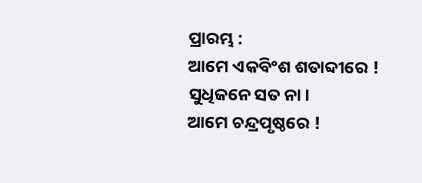ପ୍ରାରମ୍ଭ :
ଆମେ ଏକବିଂଶ ଶତାବ୍ଦୀରେ ! ସୁଧିଜନେ ସତ ନା।
ଆମେ ଚନ୍ଦ୍ରପୃଷ୍ଠରେ !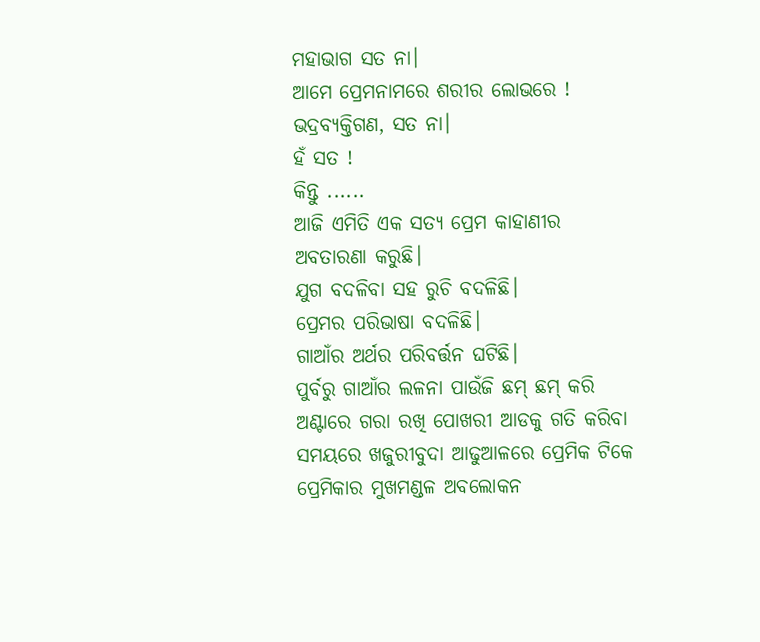ମହାଭାଗ ସତ ନା।
ଆମେ ପ୍ରେମନାମରେ ଶରୀର ଲୋଭରେ !
ଭଦ୍ରବ୍ୟକ୍ତିଗଣ, ସତ ନା।
ହଁ ସତ !
କିନ୍ତୁ ......
ଆଜି ଏମିତି ଏକ ସତ୍ୟ ପ୍ରେମ କାହାଣୀର ଅବତାରଣା କରୁଛି।
ଯୁଗ ବଦଳିବା ସହ ରୁଚି ବଦଳିଛି।
ପ୍ରେମର ପରିଭାଷା ବଦଳିଛି।
ଗାଆଁର ଅର୍ଥର ପରିବର୍ତ୍ତନ ଘଟିଛି।
ପୁର୍ବରୁ ଗାଆଁର ଲଳନା ପାଉଁଜି ଛମ୍ ଛମ୍ କରି ଅଣ୍ଟାରେ ଗରା ରଖି ପୋଖରୀ ଆଡକୁ ଗତି କରିବା ସମୟରେ ଖଜୁରୀବୁଦା ଆଢୁଆଳରେ ପ୍ରେମିକ ଟିକେ ପ୍ରେମିକାର ମୁଖମଣ୍ଡଳ ଅବଲୋକନ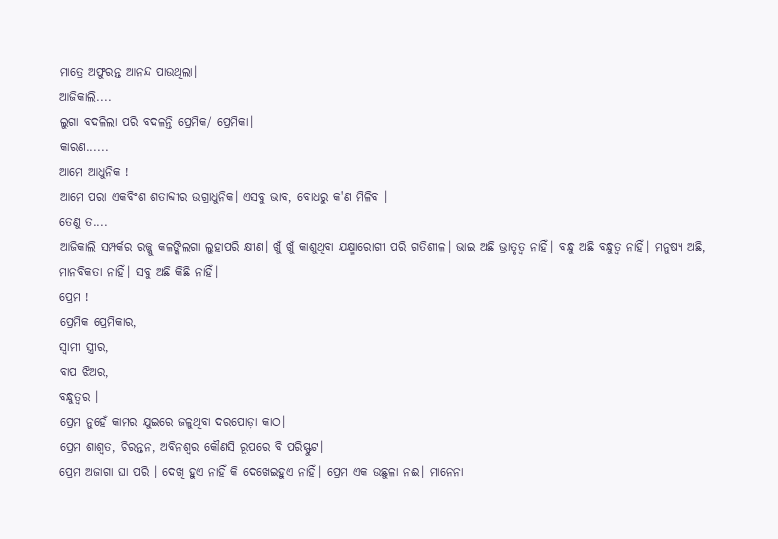ମାତ୍ରେ ଅଫୁରନ୍ତ ଆନନ୍ଦ ପାଉଥିଲା।
ଆଜିକାଲି....
ଲୁଗା ବଦଳିଲା ପରି ବଦଳନ୍ତି ପ୍ରେମିକ/ ପ୍ରେମିକା।
କାରଣ......
ଆମେ ଆଧୁନିକ !
ଆମେ ପରା ଏକବିଂଶ ଶତାବ୍ଦୀର ଉଗ୍ରାଧୁନିକ। ଏସବୁ ଭାବ, ବୋଧରୁ କ'ଣ ମିଳିବ ।
ତେଣୁ ତ....
ଆଜିକାଲି ସମ୍ପର୍କର ରଜ୍ଜୁ କଳଙ୍କିଲଗା ଲୁହାପରି କ୍ଷୀଣ। ଖୁଁ ଖୁଁ କାଶୁଥିବା ଯକ୍ଷ୍ମାରୋଗୀ ପରି ଗତିଶୀଳ। ଭାଇ ଅଛି ଭ୍ରାତୃତ୍ବ ନାହିଁ। ବନ୍ଧୁ ଅଛି ବନ୍ଧୁତ୍ୱ ନାହିଁ। ମନୁଷ୍ଯ ଅଛି, ମାନବିକତା ନାହିଁ। ସବୁ ଅଛି କିଛି ନାହିଁ।
ପ୍ରେମ !
ପ୍ରେମିକ ପ୍ରେମିକାର,
ସ୍ଵାମୀ ସ୍ତ୍ରୀର,
ବାପ ଝିଅର,
ବନ୍ଧୁତ୍ୱର ।
ପ୍ରେମ ନୁହେଁ କାମର ଯୁଇରେ ଜଳୁଥିବା ଦରପୋଡ଼ା କାଠ।
ପ୍ରେମ ଶାଶ୍ୱତ, ଚିରନ୍ତନ, ଅବିନଶ୍ଵର କୌଣସି ରୂପରେ ବି ପରିସ୍ଫୁଟ।
ପ୍ରେମ ଅଜାଗା ଘା ପରି । ଦେଖି ହୁଏ ନାହିଁ କି ଦେଖେଇହୁଏ ନାହିଁ। ପ୍ରେମ ଏକ ଉଛୁଳା ନଈ। ମାନେନା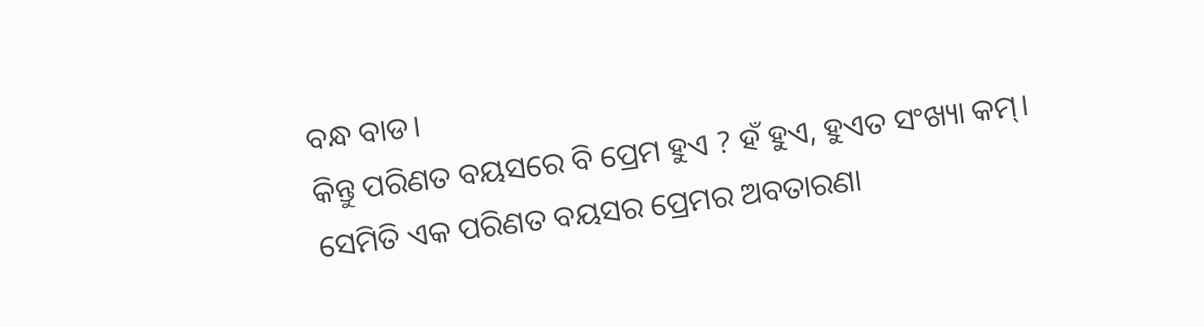ବନ୍ଧ ବାଡ।
କିନ୍ତୁ ପରିଣତ ବୟସରେ ବି ପ୍ରେମ ହୁଏ ? ହଁ ହୁଏ, ହୁଏତ ସଂଖ୍ୟା କମ୍।
ସେମିତି ଏକ ପରିଣତ ବୟସର ପ୍ରେମର ଅବତାରଣା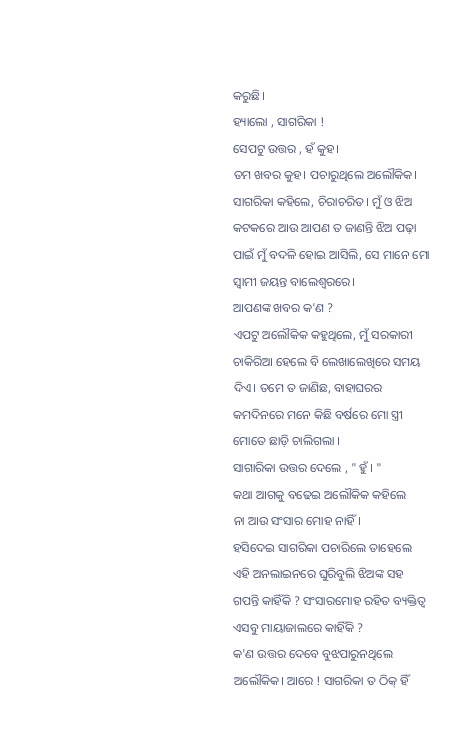କରୁଛି।
ହ୍ୟାଲୋ , ସାଗରିକା !
ସେପଟୁ ଉତ୍ତର , ହଁ କୁହ।
ତମ ଖବର କୁହ। ପଚାରୁଥିଲେ ଅଲୌକିକ।
ସାଗରିକା କହିଲେ, ଚିରାଚରିତ। ମୁଁ ଓ ଝିଅ କଟକରେ ଆଉ ଆପଣ ତ ଜାଣନ୍ତି ଝିଅ ପଢ଼ା ପାଇଁ ମୁଁ ବଦଳି ହୋଇ ଆସିଲି, ସେ ମାନେ ମୋ ସ୍ଵାମୀ ଜୟନ୍ତ ବାଲେଶ୍ଵରରେ।
ଆପଣଙ୍କ ଖବର କ'ଣ ?
ଏପଟୁ ଅଲୌକିକ କହୁଥିଲେ, ମୁଁ ସରକାରୀ ଚାକିରିଆ ହେଲେ ବି ଲେଖାଲେଖିରେ ସମୟ ଦିଏ। ତମେ ତ ଜାଣିଛ, ବାହାଘରର କମଦିନରେ ମନେ କିଛି ବର୍ଷରେ ମୋ ସ୍ତ୍ରୀ ମୋତେ ଛାଡ଼ି ଚାଲିଗଲା ।
ସାଗାରିକା ଉତ୍ତର ଦେଲେ , " ହୁଁ । "
କଥା ଆଗକୁ ବଢେଇ ଅଲୌକିକ କହିଲେ
ନା ଆଉ ସଂସାର ମୋହ ନାହିଁ।
ହସିଦେଇ ସାଗରିକା ପଚାରିଲେ ତାହେଲେ ଏହି ଅନଲାଇନରେ ଘୁରିବୁଲି ଝିଅଙ୍କ ସହ ଗପନ୍ତି କାହିଁକି ? ସଂସାରମୋହ ରହିତ ବ୍ୟକ୍ତିତ୍ଵ ଏସବୁ ମାୟାଜାଲରେ କାହିଁକି ?
କ'ଣ ଉତ୍ତର ଦେବେ ବୁଝପାରୁନଥିଲେ ଅଲୌକିକ। ଆରେ ! ସାଗରିକା ତ ଠିକ୍ ହିଁ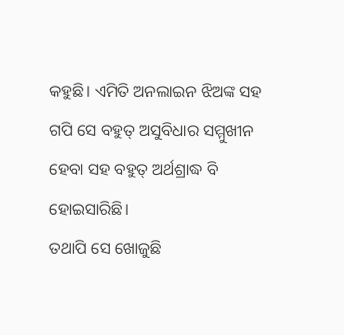କହୁଛି। ଏମିତି ଅନଲାଇନ ଝିଅଙ୍କ ସହ ଗପି ସେ ବହୁତ୍ ଅସୁବିଧାର ସମ୍ମୁଖୀନ ହେବା ସହ ବହୁତ୍ ଅର୍ଥଶ୍ରାଦ୍ଧ ବି ହୋଇସାରିଛି।
ତଥାପି ସେ ଖୋଜୁଛି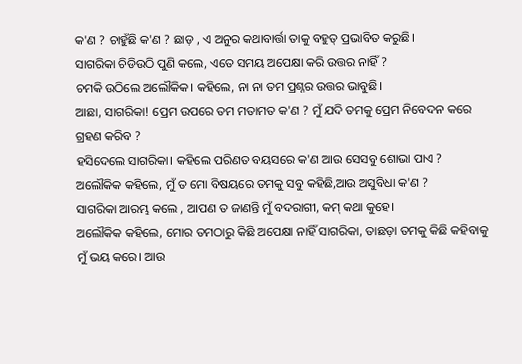କ'ଣ ? ଚାହୁଁଛି କ'ଣ ? ଛାଡ଼ , ଏ ଅନୁର କଥାବାର୍ତ୍ତା ତାକୁ ବହୁତ୍ ପ୍ରଭାବିତ କରୁଛି।
ସାଗରିକା ଚିଡିଉଠି ପୁଣି କଲେ, ଏତେ ସମୟ ଅପେକ୍ଷା କରି ଉତ୍ତର ନାହିଁ ?
ଚମକି ଉଠିଲେ ଅଲୌକିକ। କହିଲେ, ନା ନା ତମ ପ୍ରଶ୍ନର ଉତ୍ତର ଭାବୁଛି।
ଆଛା, ସାଗରିକା! ପ୍ରେମ ଉପରେ ତମ ମତାମତ କ'ଣ ? ମୁଁ ଯଦି ତମକୁ ପ୍ରେମ ନିବେଦନ କରେ ଗ୍ରହଣ କରିବ ?
ହସିଦେଲେ ସାଗରିକା। କହିଲେ ପରିଣତ ବୟସରେ କ'ଣ ଆଉ ସେସବୁ ଶୋଭା ପାଏ ?
ଅଲୌକିକ କହିଲେ, ମୁଁ ତ ମୋ ବିଷୟରେ ତମକୁ ସବୁ କହିଛି,ଆଉ ଅସୁବିଧା କ'ଣ ?
ସାଗରିକା ଆରମ୍ଭ କଲେ , ଆପଣ ତ ଜାଣନ୍ତି ମୁଁ ବଦରାଗୀ, କମ୍ କଥା କୁହେ।
ଅଲୌକିକ କହିଲେ, ମୋର ତମଠାରୁ କିଛି ଅପେକ୍ଷା ନାହିଁ ସାଗରିକା, ତାଛଡ଼ା ତମକୁ କିଛି କହିବାକୁ ମୁଁ ଭୟ କରେ। ଆଉ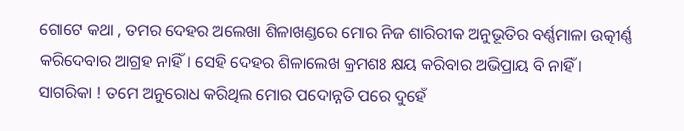ଗୋଟେ କଥା , ତମର ଦେହର ଅଲେଖା ଶିଳାଖଣ୍ଡରେ ମୋର ନିଜ ଶାରିରୀକ ଅନୁଭୂତିର ବର୍ଣ୍ଣମାଳା ଉତ୍କୀର୍ଣ୍ଣ କରିଦେବାର ଆଗ୍ରହ ନାହିଁ। ସେହି ଦେହର ଶିଳାଲେଖ କ୍ରମଶଃ କ୍ଷୟ କରିବାର ଅଭିପ୍ରାୟ ବି ନାହିଁ ।
ସାଗରିକା ! ତମେ ଅନୁରୋଧ କରିଥିଲ ମୋର ପଦୋନ୍ନତି ପରେ ଦୁହେଁ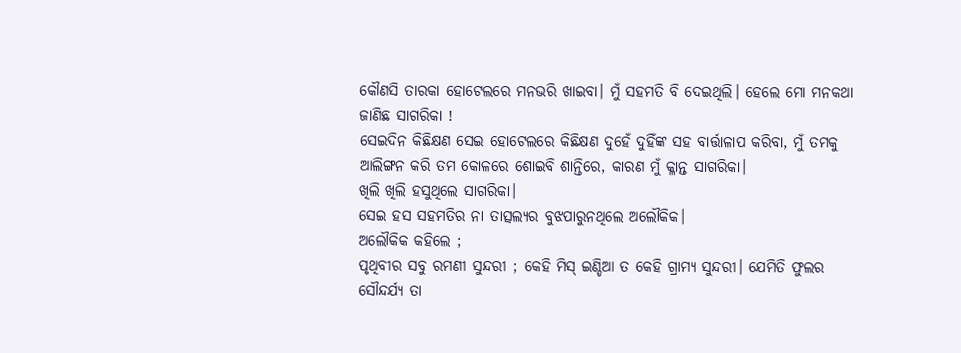କୌଣସି ତାରକା ହୋଟେଲରେ ମନଭରି ଖାଇବା। ମୁଁ ସହମତି ବି ଦେଇଥିଲି। ହେଲେ ମୋ ମନକଥା ଜାଣିଛ ସାଗରିକା !
ସେଇଦିନ କିଛିକ୍ଷଣ ସେଇ ହୋଟେଲରେ କିଛିକ୍ଷଣ ଦୁହେଁ ଦୁହିଁଙ୍କ ସହ ବାର୍ତ୍ତାଳାପ କରିବା, ମୁଁ ତମକୁ ଆଲିଙ୍ଗନ କରି ତମ କୋଳରେ ଶୋଇବି ଶାନ୍ତିରେ, କାରଣ ମୁଁ କ୍ଳାନ୍ତ ସାଗରିକା।
ଖିଲି ଖିଲି ହସୁଥିଲେ ସାଗରିକା।
ସେଇ ହସ ସହମତିର ନା ତାତ୍ସଲ୍ୟର ବୁଝପାରୁନଥିଲେ ଅଲୌକିକ।
ଅଲୌକିକ କହିଲେ ;
ପୃଥିବୀର ସବୁ ରମଣୀ ସୁନ୍ଦରୀ ; କେହି ମିସ୍ ଇଣ୍ଡିଆ ତ କେହି ଗ୍ରାମ୍ଯ ସୁନ୍ଦରୀ। ଯେମିତି ଫୁଲର ସୌନ୍ଦର୍ଯ୍ୟ ତା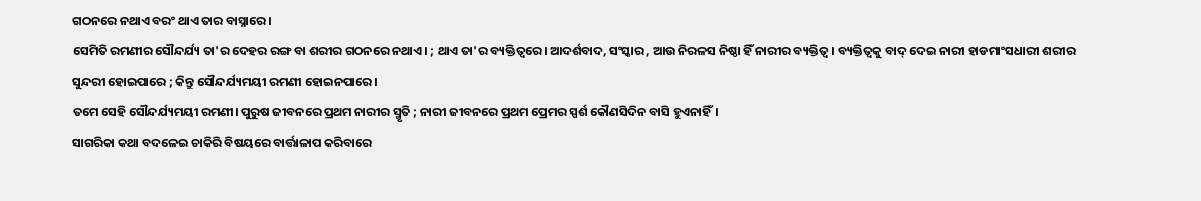ଗଠନରେ ନଥାଏ ବରଂ ଥାଏ ତାର ବାସ୍ନାରେ।
ସେମିତି ରମଣୀର ସୌନ୍ଦର୍ଯ୍ୟ ତା'ର ଦେହର ରଙ୍ଗ ବା ଶରୀର ଗଠନରେ ନଥାଏ। ; ଥାଏ ତା'ର ବ୍ୟକ୍ତିତ୍ବରେ। ଆଦର୍ଶବାଦ, ସଂସ୍କାର , ଆଉ ନିରଳସ ନିଷ୍ଠା ହିଁ ନାରୀର ବ୍ୟକ୍ତିତ୍ବ। ବ୍ୟକ୍ତିତ୍ବକୁ ବାଦ୍ ଦେଇ ନାରୀ ହାଡମାଂସଧାରୀ ଶରୀର ସୁନ୍ଦରୀ ହୋଇପାରେ ; କିନ୍ତୁ ସୌନ୍ଦର୍ଯ୍ୟମୟୀ ରମଣୀ ହୋଇନପାରେ।
ତମେ ସେହି ସୌନ୍ଦର୍ଯ୍ୟମୟୀ ରମଣୀ। ପୁରୁଷ ଜୀବନରେ ପ୍ରଥମ ନାରୀର ସ୍ମୃତି ; ନାରୀ ଜୀବନରେ ପ୍ରଥମ ପ୍ରେମର ସ୍ପର୍ଶ କୌଣସିଦିନ ବାସି ହୁଏନାହିଁ।
ସାଗରିକା କଥା ବଦଳେଇ ଚାକିରି ବିଷୟରେ ବାର୍ତ୍ତାଳାପ କରିବାରେ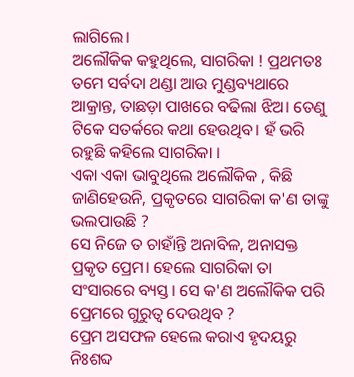ଲାଗିଲେ।
ଅଲୌକିକ କହୁଥିଲେ, ସାଗରିକା ! ପ୍ରଥମତଃ ତମେ ସର୍ବଦା ଥଣ୍ଡା ଆଉ ମୁଣ୍ଡବ୍ୟଥାରେ ଆକ୍ରାନ୍ତ, ତାଛଡ଼ା ପାଖରେ ବଢିଲା ଝିଅ। ତେଣୁ ଟିକେ ସତର୍କରେ କଥା ହେଉଥିବ। ହଁ ଭରି ରହୁଛି କହିଲେ ସାଗରିକା ।
ଏକା ଏକା ଭାବୁଥିଲେ ଅଲୌକିକ , କିଛି ଜାଣିହେଉନି, ପ୍ରକୃତରେ ସାଗରିକା କ'ଣ ତାଙ୍କୁ ଭଲପାଉଛି ?
ସେ ନିଜେ ତ ଚାହାଁନ୍ତି ଅନାବିଳ, ଅନାସକ୍ତ ପ୍ରକୃତ ପ୍ରେମ। ହେଲେ ସାଗରିକା ତା ସଂସାରରେ ବ୍ୟସ୍ତ। ସେ କ'ଣ ଅଲୌକିକ ପରି ପ୍ରେମରେ ଗୁରୁତ୍ଵ ଦେଉଥିବ ?
ପ୍ରେମ ଅସଫଳ ହେଲେ କରାଏ ହୃଦୟରୁ ନିଃଶବ୍ଦ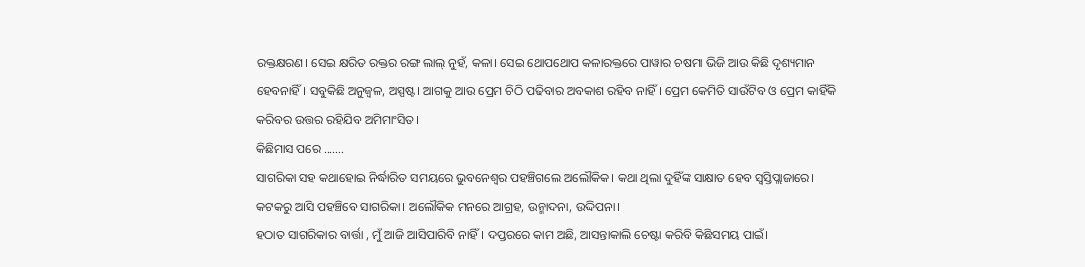ରକ୍ତକ୍ଷରଣ। ସେଇ କ୍ଷରିତ ରକ୍ତର ରଙ୍ଗ ଲାଲ୍ ନୁହଁ, କଳା। ସେଇ ଥୋପଥୋପ କଳାରକ୍ତରେ ପାୱାର ଚଷମା ଭିଜି ଆଉ କିଛି ଦୃଶ୍ୟମାନ ହେବନାହିଁ। ସବୁକିଛି ଅନୁଜ୍ୱଳ, ଅସ୍ପଷ୍ଟ। ଆଗକୁ ଆଉ ପ୍ରେମ ଚିଠି ପଢିବାର ଅବକାଶ ରହିବ ନାହିଁ । ପ୍ରେମ କେମିତି ସାଉଁଟିବ ଓ ପ୍ରେମ କାହିଁକି କରିବର ଉତ୍ତର ରହିଯିବ ଅମିମାଂସିତ।
କିଛିମାସ ପରେ .......
ସାଗରିକା ସହ କଥାହୋଇ ନିର୍ଦ୍ଧାରିତ ସମୟରେ ଭୁବନେଶ୍ୱର ପହଞ୍ଚିଗଲେ ଅଲୌକିକ। କଥା ଥିଲା ଦୁହିଁଙ୍କ ସାକ୍ଷାତ ହେବ ସ୍ବସ୍ତିପ୍ଲାଜାରେ। କଟକରୁ ଆସି ପହଞ୍ଚିବେ ସାଗରିକା। ଅଲୌକିକ ମନରେ ଆଗ୍ରହ, ଉନ୍ମାଦନା, ଉଦ୍ଦିପନା।
ହଠାତ ସାଗରିକାର ବାର୍ତ୍ତା , ମୁଁ ଆଜି ଆସିପାରିବି ନାହିଁ। ଦପ୍ତରରେ କାମ ଅଛି, ଆସନ୍ତାକାଲି ଚେଷ୍ଟା କରିବି କିଛିସମୟ ପାଇଁ।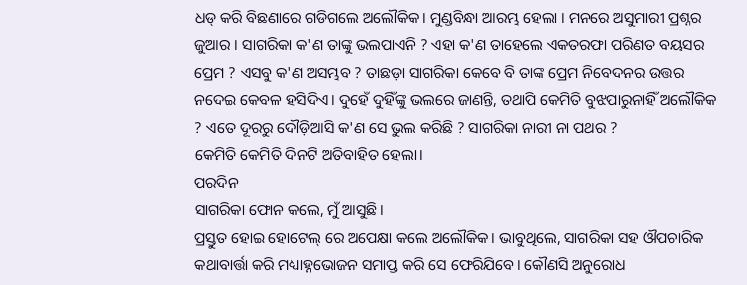ଧଡ୍ କରି ବିଛଣାରେ ଗଡିଗଲେ ଅଲୌକିକ। ମୁଣ୍ଡବିନ୍ଧା ଆରମ୍ଭ ହେଲା । ମନରେ ଅସୁମାରୀ ପ୍ରଶ୍ନର ଜୁଆର । ସାଗରିକା କ'ଣ ତାଙ୍କୁ ଭଲପାଏନି ? ଏହା କ'ଣ ତାହେଲେ ଏକତରଫା ପରିଣତ ବୟସର ପ୍ରେମ ? ଏସବୁ କ'ଣ ଅସମ୍ଭବ ? ତାଛଡ଼ା ସାଗରିକା କେବେ ବି ତାଙ୍କ ପ୍ରେମ ନିବେଦନର ଉତ୍ତର ନଦେଇ କେବଳ ହସିଦିଏ। ଦୁହେଁ ଦୁହିଁଙ୍କୁ ଭଲରେ ଜାଣନ୍ତି, ତଥାପି କେମିତି ବୁଝପାରୁନାହିଁ ଅଲୌକିକ ? ଏତେ ଦୂରରୁ ଦୌଡ଼ିଆସି କ'ଣ ସେ ଭୁଲ କରିଛି ? ସାଗରିକା ନାରୀ ନା ପଥର ?
କେମିତି କେମିତି ଦିନଟି ଅତିବାହିତ ହେଲା।
ପରଦିନ
ସାଗରିକା ଫୋନ କଲେ, ମୁଁ ଆସୁଛି।
ପ୍ରସ୍ତୁତ ହୋଇ ହୋଟେଲ୍ ରେ ଅପେକ୍ଷା କଲେ ଅଲୌକିକ। ଭାବୁଥିଲେ, ସାଗରିକା ସହ ଔପଚାରିକ କଥାବାର୍ତ୍ତା କରି ମଧ୍ୟାହ୍ନଭୋଜନ ସମାପ୍ତ କରି ସେ ଫେରିଯିବେ। କୌଣସି ଅନୁରୋଧ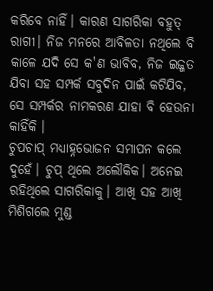କରିବେ ନାହିଁ। କାରଣ ସାଗରିକା ବହୁତ୍ ରାଗୀ। ନିଜ ମନରେ ଆବିଳତା ନଥିଲେ ବି କାଳେ ଯଦି ସେ କ'ଣ ଭାବିବ, ନିଜ ଇଜ୍ଜତ ଯିବା ସହ ସମ୍ପର୍କ ସବୁଦିନ ପାଇଁ କଟିଯିବ, ସେ ସମ୍ପର୍କର ନାମକରଣ ଯାହା ବି ହେଉନା କାହିଁକି ।
ଚୁପଚାପ୍ ମଧ୍ୟାହ୍ନଭୋଜନ ସମାପନ କଲେ ଦୁହେଁ। ଚୁପ୍ ଥିଲେ ଅଲୌକିକ। ଅନେଇ ରହିଥିଲେ ସାଗରିକାକୁ। ଆଖି ସହ ଆଖି ମିଶିଗଲେ ମୁଣ୍ଡ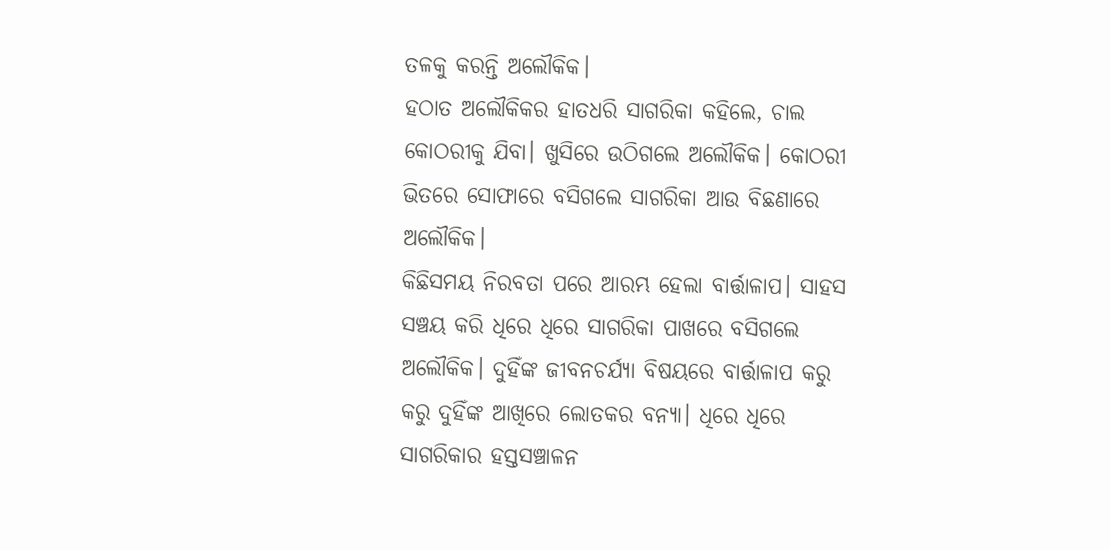ତଳକୁ କରନ୍ତି ଅଲୌକିକ।
ହଠାତ ଅଲୌକିକର ହାତଧରି ସାଗରିକା କହିଲେ, ଚାଲ କୋଠରୀକୁ ଯିବା। ଖୁସିରେ ଉଠିଗଲେ ଅଲୌକିକ। କୋଠରୀ ଭିତରେ ସୋଫାରେ ବସିଗଲେ ସାଗରିକା ଆଉ ବିଛଣାରେ ଅଲୌକିକ।
କିଛିସମୟ ନିରବତା ପରେ ଆରମ୍ଭ ହେଲା ବାର୍ତ୍ତାଳାପ। ସାହସ ସଞ୍ଚୟ କରି ଧିରେ ଧିରେ ସାଗରିକା ପାଖରେ ବସିଗଲେ ଅଲୌକିକ। ଦୁହିଁଙ୍କ ଜୀବନଚର୍ଯ୍ୟା ବିଷୟରେ ବାର୍ତ୍ତାଳାପ କରୁ କରୁ ଦୁହିଁଙ୍କ ଆଖିରେ ଲୋତକର ବନ୍ୟା। ଧିରେ ଧିରେ ସାଗରିକାର ହସ୍ତସଞ୍ଚାଳନ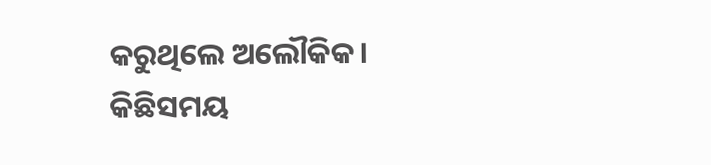କରୁଥିଲେ ଅଲୌକିକ। କିଛିସମୟ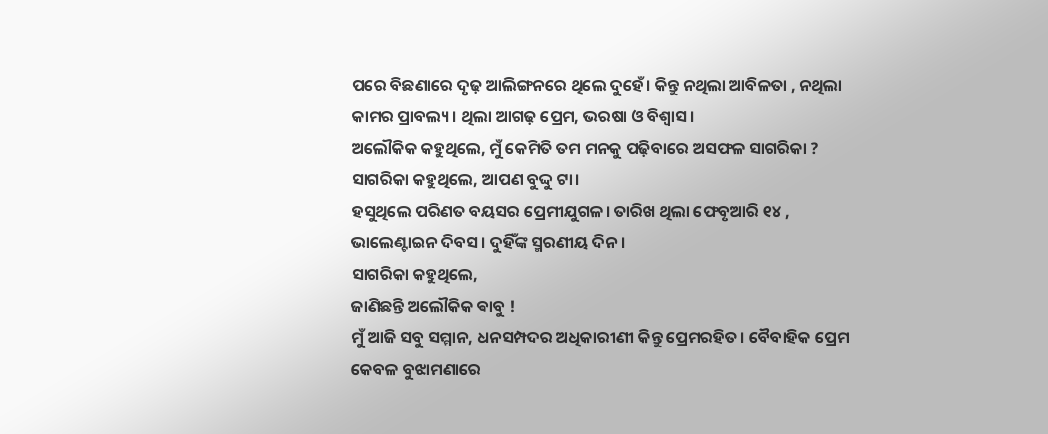ପରେ ବିଛଣାରେ ଦୃଢ଼ ଆଲିଙ୍ଗନରେ ଥିଲେ ଦୁହେଁ। କିନ୍ତୁ ନଥିଲା ଆବିଳତା , ନଥିଲା କାମର ପ୍ରାବଲ୍ୟ। ଥିଲା ଆଗଢ଼ ପ୍ରେମ, ଭରଷା ଓ ବିଶ୍ବାସ।
ଅଲୌକିକ କହୁଥିଲେ, ମୁଁ କେମିତି ତମ ମନକୁ ପଢ଼ିବାରେ ଅସଫଳ ସାଗରିକା ?
ସାଗରିକା କହୁଥିଲେ, ଆପଣ ବୁଦ୍ଦୁ ଟା।
ହସୁଥିଲେ ପରିଣତ ବୟସର ପ୍ରେମୀଯୁଗଳ। ତାରିଖ ଥିଲା ଫେବୃଆରି ୧୪ , ଭାଲେଣ୍ଟାଇନ ଦିବସ। ଦୁହିଁଙ୍କ ସ୍ମରଣୀୟ ଦିନ।
ସାଗରିକା କହୁଥିଲେ,
ଜାଣିଛନ୍ତି ଅଲୌକିକ ଵାବୁ !
ମୁଁ ଆଜି ସବୁ ସମ୍ମାନ, ଧନସମ୍ପଦର ଅଧିକାରୀଣୀ କିନ୍ତୁ ପ୍ରେମରହିତ। ବୈବାହିକ ପ୍ରେମ କେବଳ ବୁଝାମଣାରେ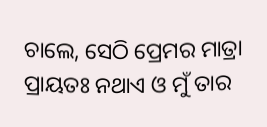ଚାଲେ, ସେଠି ପ୍ରେମର ମାତ୍ରା ପ୍ରାୟତଃ ନଥାଏ ଓ ମୁଁ ତାର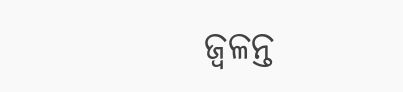ଜ୍ୱଳନ୍ତ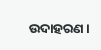ଉଦାହରଣ।